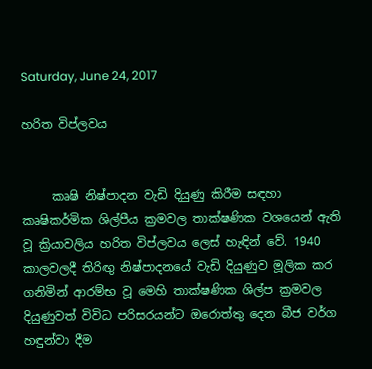Saturday, June 24, 2017

හරිත විප්ලවය


     කෘෂි නිෂ්පාදන වැඩි දියුණු කිරීම සඳහා කෘෂිකර්මික ශිල්පීය ක්‍රමවල තාක්ෂණික වශයෙන් ඇති වූ ක්‍රියාවලිය හරිත විප්ලවය ලෙස් හැඳින් වේ. 1940 කාලවලදී තිරිඟු නිෂ්පාදනයේ වැඩි දියුණුව මූලික කර ගනිමින් ආරම්භ වූ මෙහි තාක්ෂණික ශිල්ප ක්‍රමවල දියුණුවත් විවිධ පරිසරයන්ට ඔරොත්තු දෙන බීජ වර්ග හඳුන්වා දීම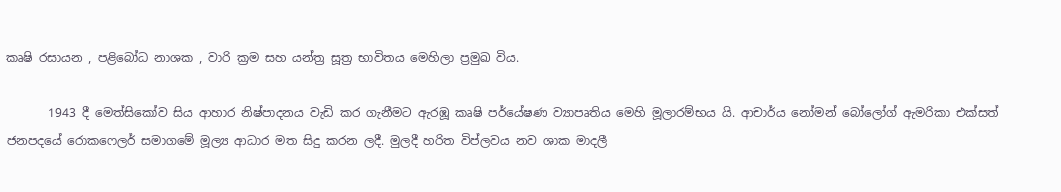කෘෂි රසායන , පළිබෝධ නාශක , වාරි ක්‍රම සහ යන්ත්‍ර සූත්‍ර භාවිතය මෙහිලා ප්‍රමුඛ විය.

       1943 දී මෙත්සිකෝව සිය ආහාර නිෂ්පාදනය වැඩි කර ගැනීමට ඇරඹූ කෘෂි පර්යේෂණ ව්‍යාපෘතිය මෙහි මූලාරම්භය යි. ආචාර්ය නෝමන් බෝලෝග් ඇමරිකා එක්සත් ජනපදයේ රොකෆෙලර් සමාගමේ මූල්‍ය ආධාර මත සිදු කරන ලදී. මුලදී හරිත විප්ලවය නව ශාක මාදලී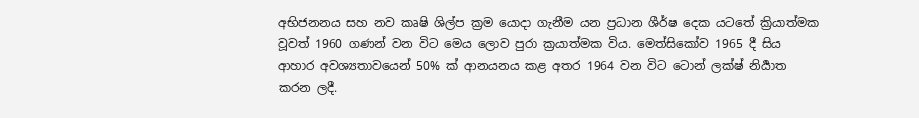අභිජනනය සහ නව කෘෂි ශිල්ප ක්‍රම යොදා ගැනීම යන ප්‍රධාන ශීර්ෂ දෙක යටතේ ක්‍රියාත්මක වූවත් 1960 ගණන් වන විට මෙය ලොව පුරා ක්‍රයාත්මක විය. මෙත්සිකෝව 1965 දී සිය ආහාර අවශ්‍යතාවයෙන් 50% ක් ආනයනය කළ අතර 1964 වන විට ටොන් ලක්ෂ් නිර්‍යාත කරන ලදී.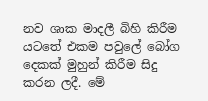නව ශාක මාදලී බිහි කිරීම යටතේ එකම පවුලේ බෝග දෙකක් මුහුන් කිරීම සිදු කරන ලදී. මේ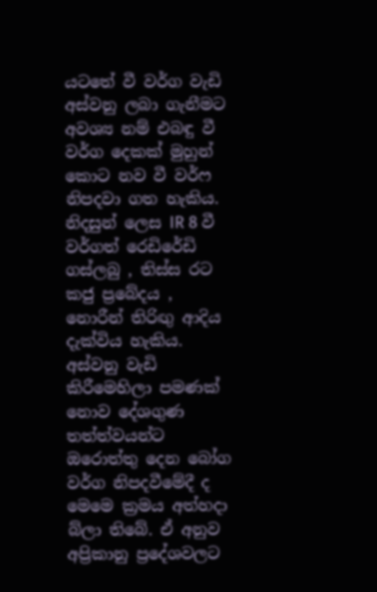යටතේ වී වර්ග වැඩි අස්වනු ලබා ගැනීමට අවශ්‍ය නම් එබඳු වී වර්ග දෙකක් මුහුන් කොට නව වී වර්ෆ නිපදවා ගත හැකිය. නිදසුන් ලෙස IR 8 වී වර්ගත් රෙඩිරේඩි ගස්ලබු , තිස්ස රට කජු ප්‍රබේදය , නොරීන් තිරිඟු ආදිය දැක්විය හැකිය. අස්වනු වැඩි කිරීමෙහිලා පමණක් නොව දේශගුණ තත්ත්වයන්‍ට ඔරොත්තු දෙන බෝග වර්ග නිපදවීමේදී ද මෙමෙ ක්‍රමය අත්හදා බ්ලා තිබේ. ඒ අනුව අප්‍රිකානු ප්‍රදේශවලට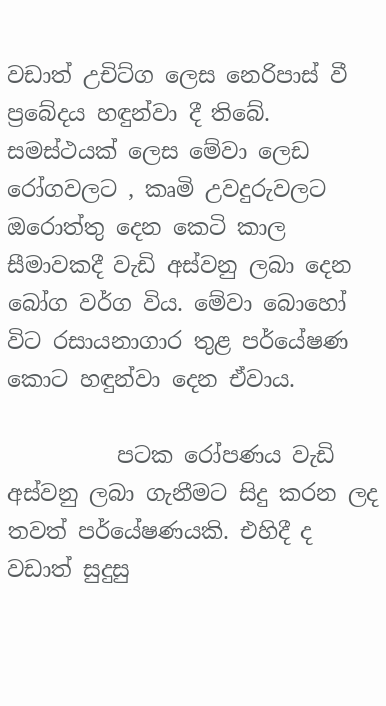වඩාත් උචිට්ග ලෙස නෙරිපාස් වී ප්‍රබේදය හඳුන්වා දී තිබේ. සමස්ථයක් ලෙස මේවා ලෙඩ රෝගවලට , කෘමි උවදුරුවලට ඔරොත්තු දෙන කෙටි කාල සීමාවකදී වැඩි අස්වනු ලබා දෙන බෝග වර්ග විය. මේවා බොහෝ විට රසායනාගාර තුළ පර්යේෂණ කොට හඳුන්වා දෙන ඒවාය.

          පටක රෝපණය වැඩි අස්වනු ලබා ගැනීමට සිදු කරන ලද තවත් පර්යේෂණයකි. එහිදී ද වඩාත් සුදුසු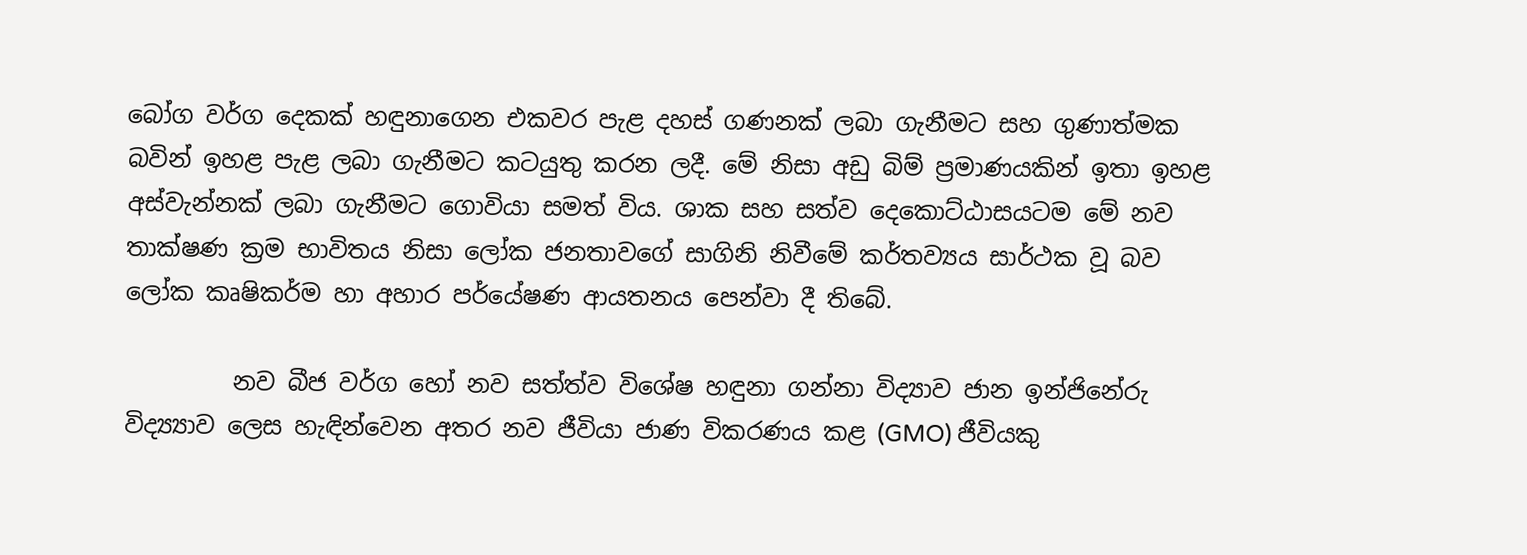බෝග වර්ග දෙකක් හඳුනාගෙන එකවර පැළ දහස් ගණනක් ලබා ගැනීමට සහ ගුණාත්මක බවින් ඉහළ පැළ ලබා ගැනීමට කටයුතු කරන ලදී. මේ නිසා අඩු බිම් ප්‍රමාණයකින් ඉතා ඉහළ අස්වැන්නක් ලබා ගැනීමට ගොවියා සමත් විය. ශාක සහ සත්ව දෙකොට්ඨාසයටම මේ නව තාක්ෂණ ක්‍රම භාවිතය නිසා ලෝක ජනතාවගේ සාගිනි නිවීමේ කර්තව්‍යය සාර්ථක වූ බව ලෝක කෘෂිකර්ම හා අහාර පර්යේෂණ ආයතනය පෙන්වා දී තිබේ.

         නව බීජ වර්ග හෝ නව සත්ත්ව විශේෂ හඳුනා ගන්නා විද්‍යාව ජාන ඉන්ජිනේරු විද්‍ය්‍යාව ලෙස හැඳින්වෙන අතර නව ජීවියා ජාණ විකරණය කළ (GMO) ජීවියකු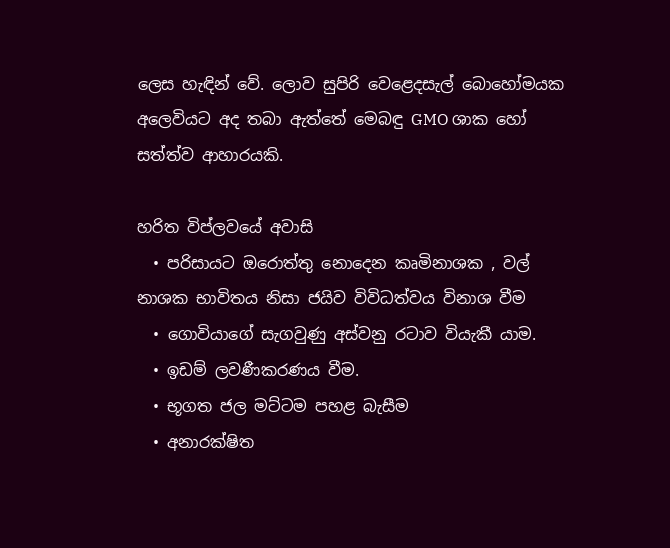ලෙස හැඳින් වේ. ලොව සුපිරි වෙළෙදසැල් බොහෝමයක අලෙවියට අද තබා ඇත්තේ මෙබඳු GMO ශාක හෝ සත්ත්ව ආහාරයකි.

හරිත විප්ලවයේ අවාසි
  • පරිසායට ඔරොත්තු නොදෙන කෘමිනාශක , වල් නාශක භාවිතය නිසා ජයිව විවිධත්වය විනාශ වීම
  • ගොවියාගේ සැගවුණු අස්වනු රටාව වියැකී යාම.
  • ඉඩම් ලවණීකරණය වීම.
  • භූගත ජල මට්ටම පහළ බැසීම
  • අනාරක්ෂිත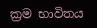ක්‍රම භාවිතය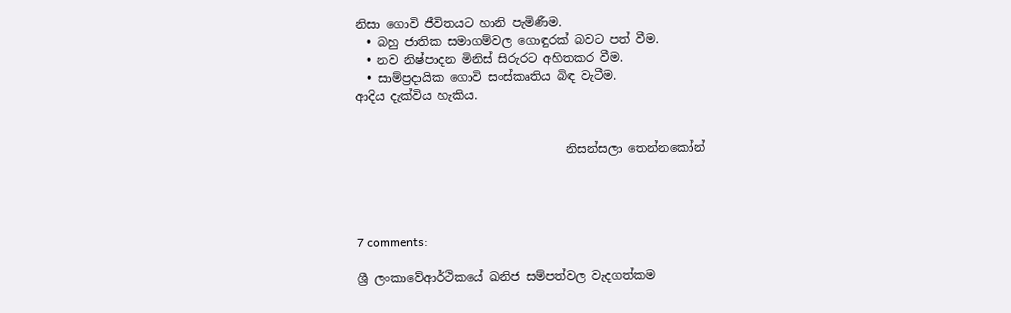නිසා ගොවි ජීවිතයට හානි පැමිණීම.
  • බහු ජාතික සමාගම්වල ගොඳුරක් බවට පත් වීම.
  • නව නිෂ්පාදන මිනිස් සිරුරට අහිතකර වීම.
  • සාම්ප්‍රදායික ගොවි සංස්කෘතිය බිඳ වැටීම.
ආදිය දැක්විය හැකිය.


                                   නිසන්සලා තෙන්නකෝන්




7 comments:

ශ්‍රී ලංකාවේආර්ථිකයේ ඛනිජ සම්පත්වල වැදගත්කම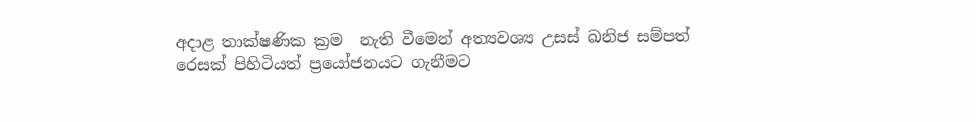අදාළ තාක්ෂණික ක්‍රම  නැති වීමෙන් අත්‍යවශ්‍ය උසස් ඛනිජ සම්පත් රෙසක් පිහිටියත් ප්‍රයෝජනයට ගැනීමට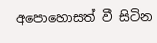අපොහොසත් වී සිටින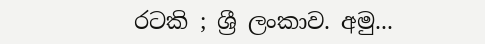රටකි ; ශ්‍රී ලංකාව. අමු...